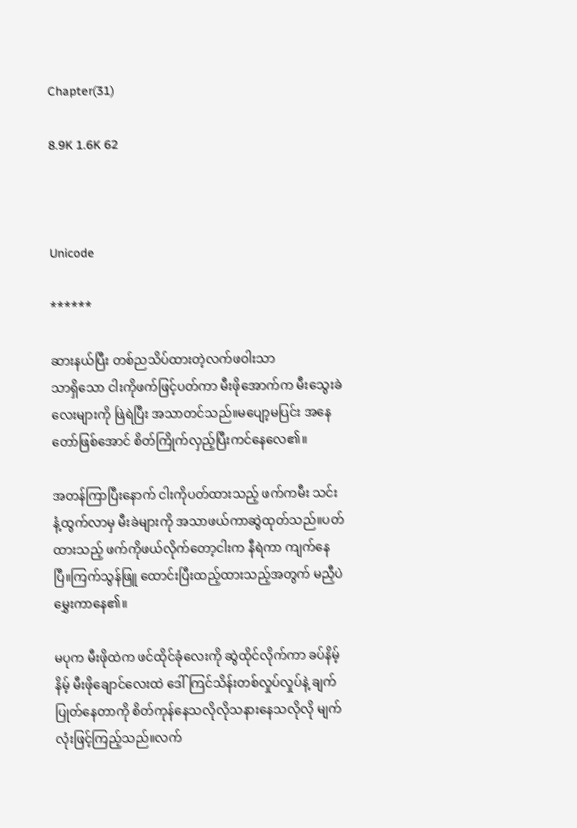Chapter(31)

8.9K 1.6K 62



Unicode

******

ဆားနယ်ပြီး တစ်ညသိပ်ထားတဲ့လက်ဖဝါးသာ
သာရှိသော ငါးကိုဖက်ဖြင့်ပတ်ကာ မီးဖိုအောက်က မီးသွေးခဲလေးများကို ဖြဲရဲပြီး အသာတင်သည်။မပျော့မပြင်း အနေတော်ဖြစ်အောင် စိတ်ကြိုက်လှည့်ပြီးကင်နေလေ၏။

အတန်ကြာပြီးနောက် ငါးကိုပတ်ထားသည့် ဖက်ကမီး သင်းနံ့ထွက်လာမှ မီးခဲများကို အသာဖယ်ကာဆွဲထုတ်သည်။ပတ်ထားသည့် ဖက်ကိုဖယ်လိုက်တော့ငါးက နီရဲကာ ကျက်နေပြီ။ကြက်သွန်ဖြူ ထောင်းပြီးထည့်ထားသည့်အတွက် မညှီပဲမွှေးကာနေ၏။

မပုက မီးဖိုထဲက ဖင်ထိုင်ခုံလေးကို ဆွဲထိုင်လိုက်ကာ ခပ်နိမ့်နိမ့် မီးဖိုချောင်လေးထဲ ဒေါ်ကြင်သိန်းတစ်လှုပ်လှုပ်နဲ့ ချက်ပြုတ်နေတာကို စိတ်ကုန်နေသလိုလိုသနားနေသလိုလို မျက်လုံးဖြင့်ကြည့်သည်။လက်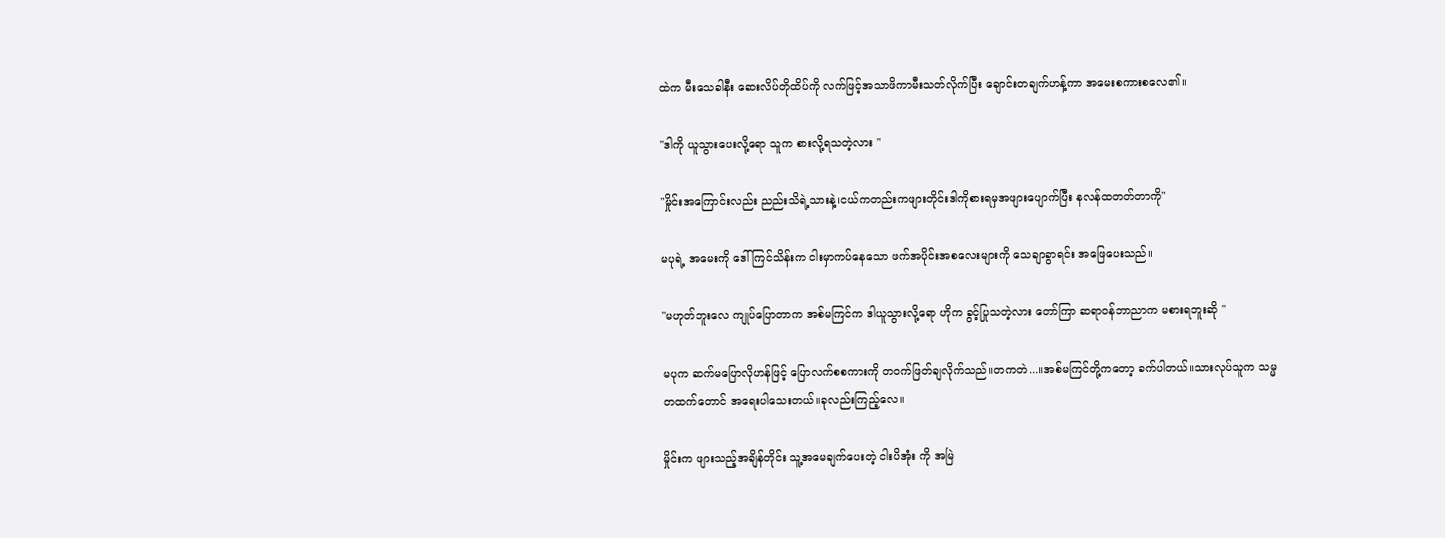ထဲက မီးသေခါနီး ဆေးလိပ်တိုထိပ်ကို လက်ဖြင့်အသာဖိကာမီးသတ်လိုက်ပြီး ချောင်းတချက်ဟန့်ကာ အမေးစကားစလေ၏။

"ဒါကို ယူသွားပေးလို့ရော သူက စားလို့ရသတဲ့လား "

"မှိုင်းအကြောင်းလည်း ညည်းသိရဲ့သားနဲ့၊ငယ်ကတည်းကဖျားတိုင်းဒါကိုစားရမှအဖျားပျောက်ပြီး နလန်ထတတ်တာကို"

မပုရဲ့ အမေးကို ဒေါ်ကြင်သိန်းက ငါးမှာကပ်နေသော ဖက်အပိုင်းအစလေးများကို သေချာခွာရင်း အဖြေပေးသည်။

"မဟုတ်ဘူးလေ ကျုပ်ပြောတာက အစ်မကြင်က ဒါယူသွားလို့ရော ဟိုက ခွင့်ပြုသတဲ့လား တော်ကြာ ဆရာဝန်ဘာညာက မစားရဘူးဆို "

မပုက ဆက်မပြောလိုဟန်ဖြင့် ပြောလက်စစကားကို တဝက်ဖြတ်ချလိုက်သည်။တကတဲ...။အစ်မကြင်တို့ကတော့ ခက်ပါတယ်။သားလုပ်သူက သမ္မတထက်တောင် အရေးပါသေးတယ်။ခုလည်းကြည့်လေ။

မှိုင်းက ဖျားသည့်အချိန်တိုင်း သူ့အမေချက်ပေးတဲ့ ငါးပိအုံး ကို အမြဲ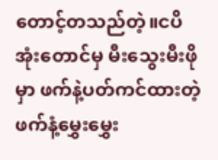တောင့်တသည်တဲ့။ငပိအုံးတောင်မှ မီးသွေးမီးဖိုမှာ ဖက်နဲ့ပတ်ကင်ထားတဲ့ ဖက်နံ့မွှေးမွှေး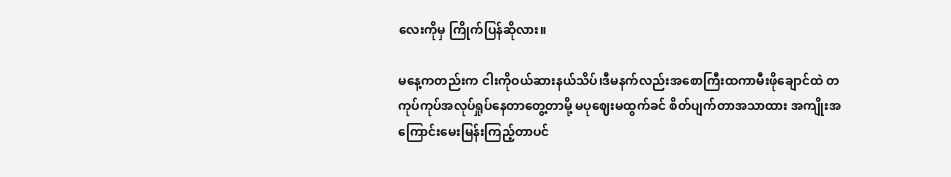လေးကိုမှ ကြိုက်ပြန်ဆိုလား။

မနေ့ကတည်းက ငါးကိုဝယ်ဆားနယ်သိပ်၊ဒီမနက်လည်းအစောကြီးထကာမီးဖိုချောင်ထဲ တကုပ်ကုပ်အလုပ်ရှုပ်နေတာတွေ့တာမို့ မပုဈေးမထွက်ခင် စိတ်ပျက်တာအသာထား အကျိုးအကြောင်းမေးမြန်းကြည့်တာပင်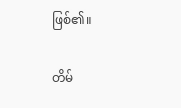ဖြစ်၏။

တိမ်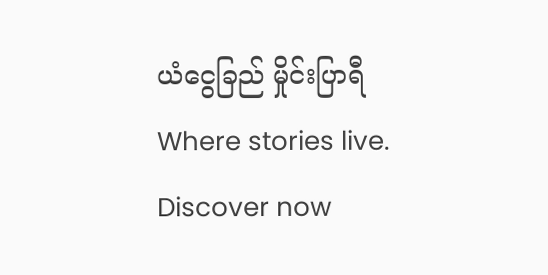ယံငွေခြည် မှိုင်းပြာရီ Where stories live. Discover now